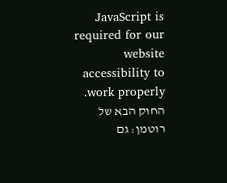JavaScript is required for our website accessibility to work properly. החוק הבא של רוטמן: גם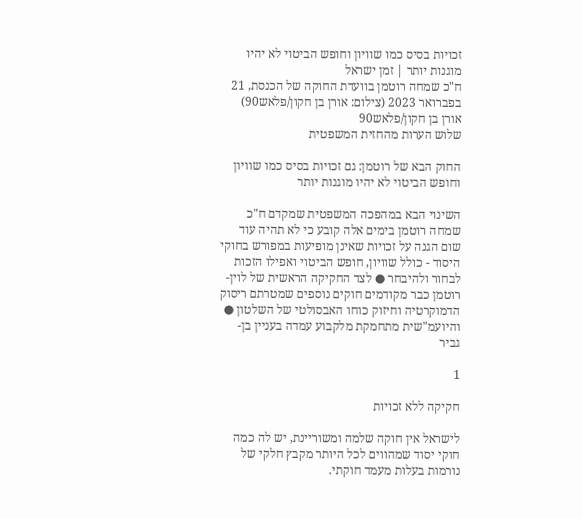זכויות בסיס כמו שוויון וחופש הביטוי לא יהיו מוגנות יותר | זמן ישראל
ח"כ שמחה רוטמן בוועדת החוקה של הכנסת, 21 בפברואר 2023 (צילום: אורן בן חקון/פלאש90)
אורן בן חקון/פלאש90
שלוש הערות מהחזית המשפטית

החוק הבא של רוטמן: גם זכויות בסיס כמו שוויון וחופש הביטוי לא יהיו מוגנות יותר

השינוי הבא במהפכה המשפטית שמקדם ח"כ שמחה רוטמן בימים אלה קובע כי לא תהיה עוד שום הגנה על זכויות שאינן מופיעות במפורש בחוקי היסוד - כולל שוויון, חופש הביטוי ואפילו הזכות לבחור ולהיבחר ● לצד החקיקה הראשית של לוין-רוטמן כבר מקודמים חוקים נוספים שמטרתם ריסוק הדמוקרטיה וחיזוק כוחו האבסולטי של השלטון ● והיועמ"שית מתחמקת מלקבוע עמדה בעניין בן-גביר

1

חקיקה ללא זכויות

לישראל אין חוקה שלמה ומשוריינת, יש לה כמה חוקי יסוד שמהווים לכל היותר מקבץ חלקי של נורמות בעלות מעמד חוקתי.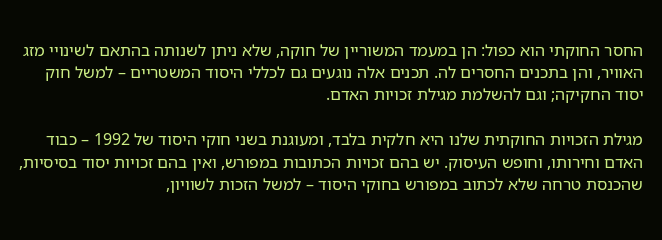החסר החוקתי הוא כפול: הן במעמד המשוריין של חוקה, שלא ניתן לשנותה בהתאם לשינויי מזג האוויר, והן בתכנים החסרים לה. תכנים אלה נוגעים גם לכללי היסוד המשטריים – למשל חוק יסוד החקיקה; וגם להשלמת מגילת זכויות האדם.

מגילת הזכויות החוקתית שלנו היא חלקית בלבד, ומעוגנת בשני חוקי היסוד של 1992 – כבוד האדם וחירותו, וחופש העיסוק. יש בהם זכויות הכתובות במפורש, ואין בהם זכויות יסוד בסיסיות, שהכנסת טרחה שלא לכתוב במפורש בחוקי היסוד – למשל הזכות לשוויון,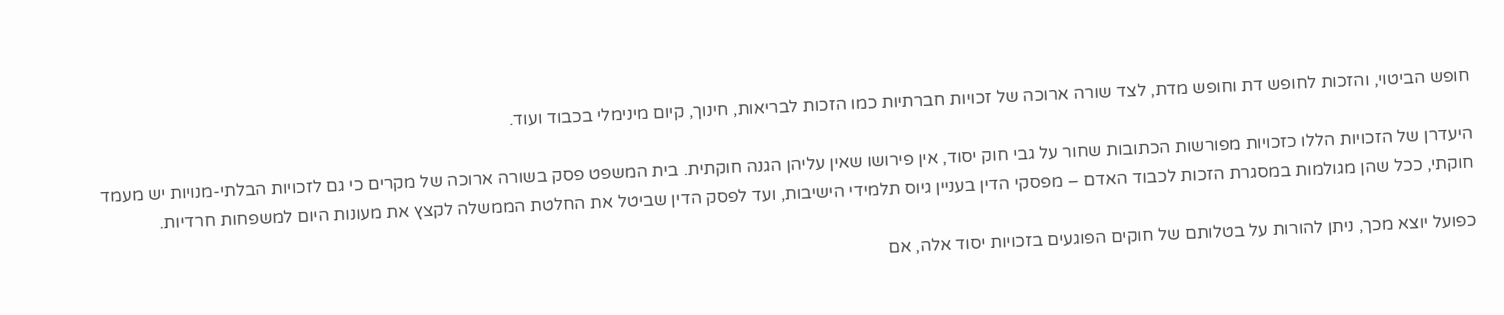חופש הביטוי, והזכות לחופש דת וחופש מדת, לצד שורה ארוכה של זכויות חברתיות כמו הזכות לבריאות, חינוך, קיום מינימלי בכבוד ועוד.

היעדרן של הזכויות הללו כזכויות מפורשות הכתובות שחור על גבי חוק יסוד, אין פירושו שאין עליהן הגנה חוקתית. בית המשפט פסק בשורה ארוכה של מקרים כי גם לזכויות הבלתי-מנויות יש מעמד חוקתי, ככל שהן מגולמות במסגרת הזכות לכבוד האדם – מפסקי הדין בעניין גיוס תלמידי הישיבות, ועד לפסק הדין שביטל את החלטת הממשלה לקצץ את מעונות היום למשפחות חרדיות.

כפועל יוצא מכך, ניתן להורות על בטלותם של חוקים הפוגעים בזכויות יסוד אלה, אם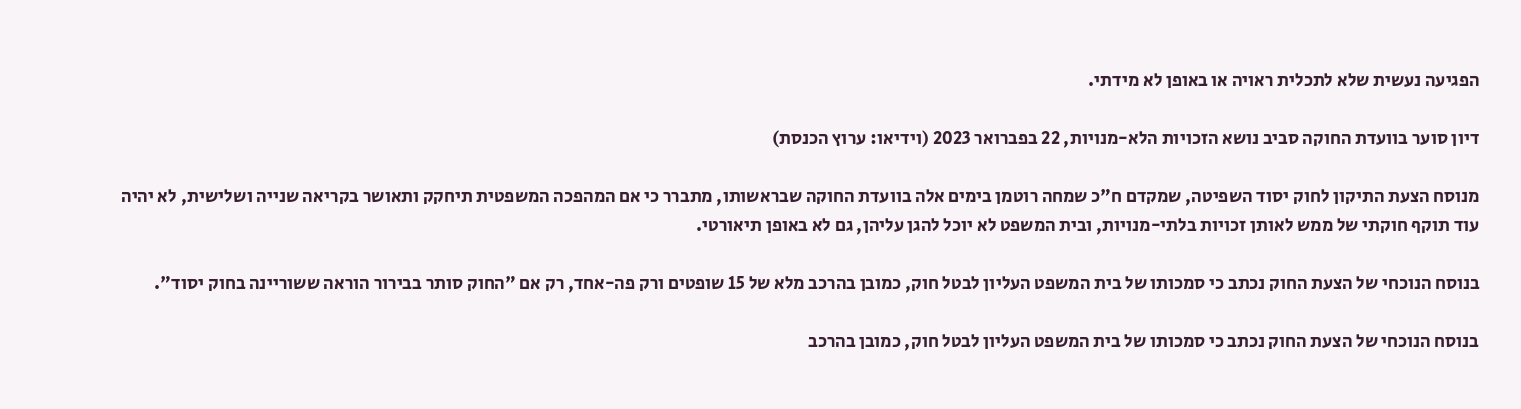הפגיעה נעשית שלא לתכלית ראויה או באופן לא מידתי.

דיון סוער בוועדת החוקה סביב נושא הזכויות הלא-מנויות, 22 בפברואר 2023 (וידיאו: ערוץ הכנסת)

מנוסח הצעת התיקון לחוק יסוד השפיטה, שמקדם ח"כ שמחה רוטמן בימים אלה בוועדת החוקה שבראשותו, מתברר כי אם המהפכה המשפטית תיחקק ותאושר בקריאה שנייה ושלישית, לא יהיה עוד תוקף חוקתי של ממש לאותן זכויות בלתי-מנויות, ובית המשפט לא יוכל להגן עליהן, גם לא באופן תיאורטי.

בנוסח הנוכחי של הצעת החוק נכתב כי סמכותו של בית המשפט העליון לבטל חוק, כמובן בהרכב מלא של 15 שופטים ורק פה-אחד, רק אם "החוק סותר בבירור הוראה ששוריינה בחוק יסוד".

בנוסח הנוכחי של הצעת החוק נכתב כי סמכותו של בית המשפט העליון לבטל חוק, כמובן בהרכב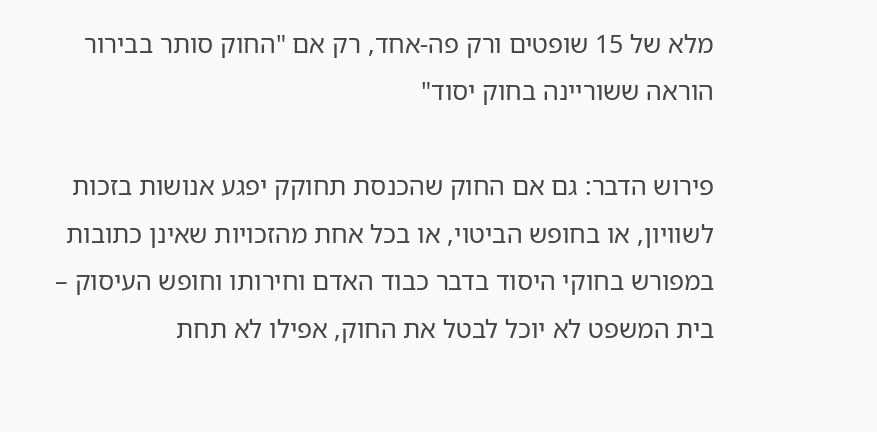מלא של 15 שופטים ורק פה-אחד, רק אם "החוק סותר בבירור הוראה ששוריינה בחוק יסוד"

פירוש הדבר: גם אם החוק שהכנסת תחוקק יפגע אנושות בזכות לשוויון, או בחופש הביטוי, או בכל אחת מהזכויות שאינן כתובות במפורש בחוקי היסוד בדבר כבוד האדם וחירותו וחופש העיסוק – בית המשפט לא יוכל לבטל את החוק, אפילו לא תחת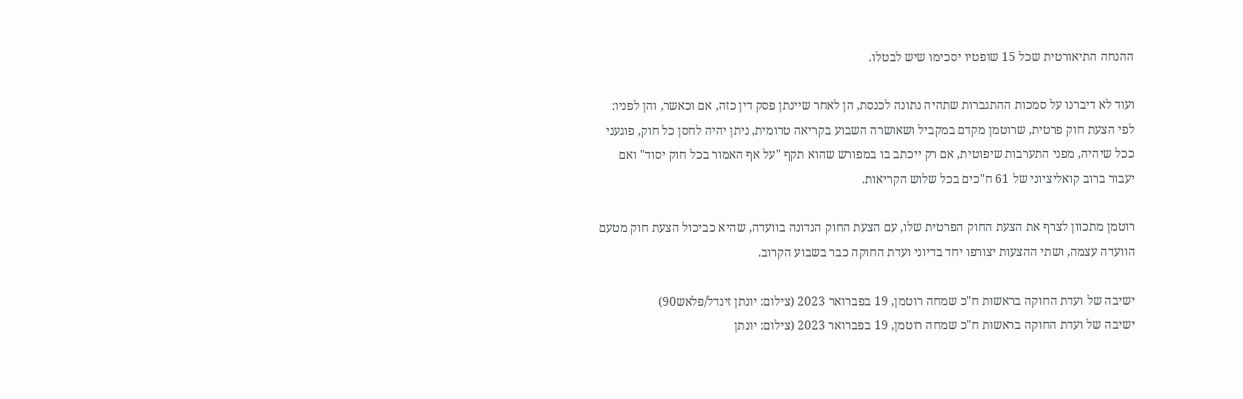ההנחה התיאורטית שכל 15 שופטיו יסכימו שיש לבטלו.

ועוד לא דיברנו על סמכות ההתגברות שתהיה נתונה לכנסת, הן לאחר שיינתן פסק דין כזה, אם וכאשר, והן לפניו: לפי הצעת חוק פרטית, שרוטמן מקדם במקביל ושאושרה השבוע בקריאה טרומית, ניתן יהיה לחסן כל חוק, פוגעני ככל שיהיה, מפני התערבות שיפוטית, אם רק ייכתב בו במפורש שהוא תקף "על אף האמור בכל חוק יסוד" ואם יעבור ברוב קואליציוני של 61 ח"כים בכל שלוש הקריאות.

רוטמן מתכוון לצרף את הצעת החוק הפרטית שלו, עם הצעת החוק הנדונה בוועדה, שהיא כביכול הצעת חוק מטעם הוועדה עצמה, ושתי ההצעות יצורפו יחד בדיוני ועדת החוקה כבר בשבוע הקרוב.

ישיבה של ועדת החוקה בראשות ח"כ שמחה רוטמן, 19 בפברואר 2023 (צילום: יונתן זינדל/פלאש90)
ישיבה של ועדת החוקה בראשות ח"כ שמחה רוטמן, 19 בפברואר 2023 (צילום: יונתן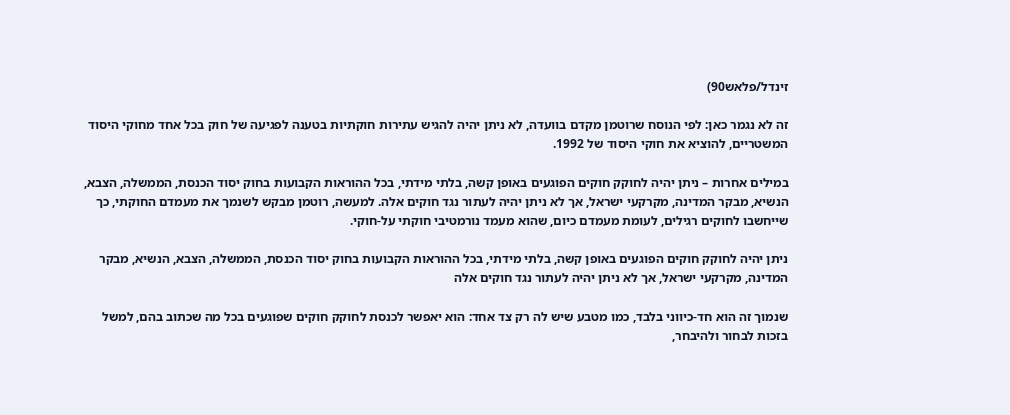זינדל/פלאש90)

זה לא נגמר כאן: לפי הנוסח שרוטמן מקדם בוועדה, לא ניתן יהיה להגיש עתירות חוקתיות בטענה לפגיעה של חוק בכל אחד מחוקי היסוד המשטריים, להוציא את חוקי היסוד של 1992.

במילים אחרות – ניתן יהיה לחוקק חוקים הפוגעים באופן קשה, בלתי מידתי, בכל ההוראות הקבועות בחוק יסוד הכנסת, הממשלה, הצבא, הנשיא, מבקר המדינה, מקרקעי ישראל, אך לא ניתן יהיה לעתור נגד חוקים אלה. למעשה, רוטמן מבקש לשנמך את מעמדם החוקתי, כך שייחשבו לחוקים רגילים, לעומת מעמדם כיום, שהוא מעמד נורמטיבי חוקתי על-חוקי.

ניתן יהיה לחוקק חוקים הפוגעים באופן קשה, בלתי מידתי, בכל ההוראות הקבועות בחוק יסוד הכנסת, הממשלה, הצבא, הנשיא, מבקר המדינה, מקרקעי ישראל, אך לא ניתן יהיה לעתור נגד חוקים אלה

שנמוך זה הוא חד-כיווני בלבד, כמו מטבע שיש לה רק צד אחד: הוא יאפשר לכנסת לחוקק חוקים שפוגעים בכל מה שכתוב בהם, למשל בזכות לבחור ולהיבחר,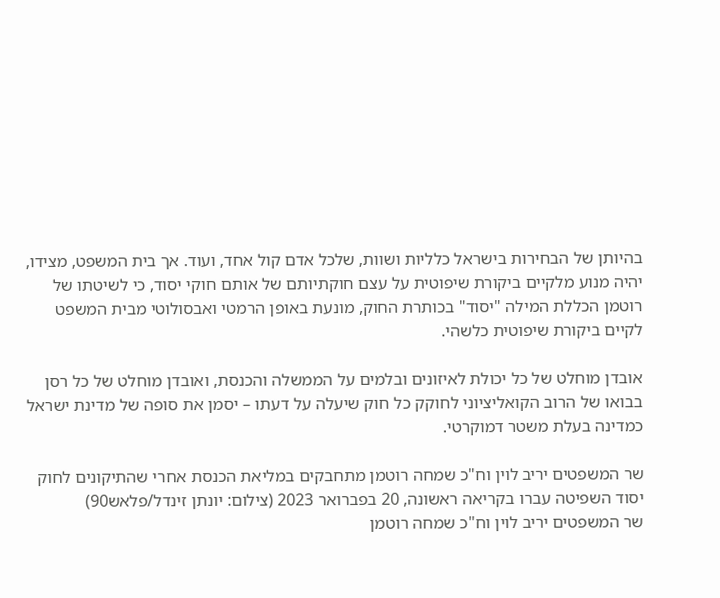בהיותן של הבחירות בישראל כלליות ושוות, שלכל אדם קול אחד, ועוד. אך בית המשפט, מצידו, יהיה מנוע מלקיים ביקורת שיפוטית על עצם חוקתיותם של אותם חוקי יסוד, כי לשיטתו של רוטמן הכללת המילה "יסוד" בכותרת החוק, מונעת באופן הרמטי ואבסולוטי מבית המשפט לקיים ביקורת שיפוטית כלשהי.

אובדן מוחלט של כל יכולת לאיזונים ובלמים על הממשלה והכנסת, ואובדן מוחלט של כל רסן בבואו של הרוב הקואליציוני לחוקק כל חוק שיעלה על דעתו – יסמן את סופה של מדינת ישראל כמדינה בעלת משטר דמוקרטי.

שר המשפטים יריב לוין וח"כ שמחה רוטמן מתחבקים במליאת הכנסת אחרי שהתיקונים לחוק יסוד השפיטה עברו בקריאה ראשונה, 20 בפברואר 2023 (צילום: יונתן זינדל/פלאש90)
שר המשפטים יריב לוין וח"כ שמחה רוטמן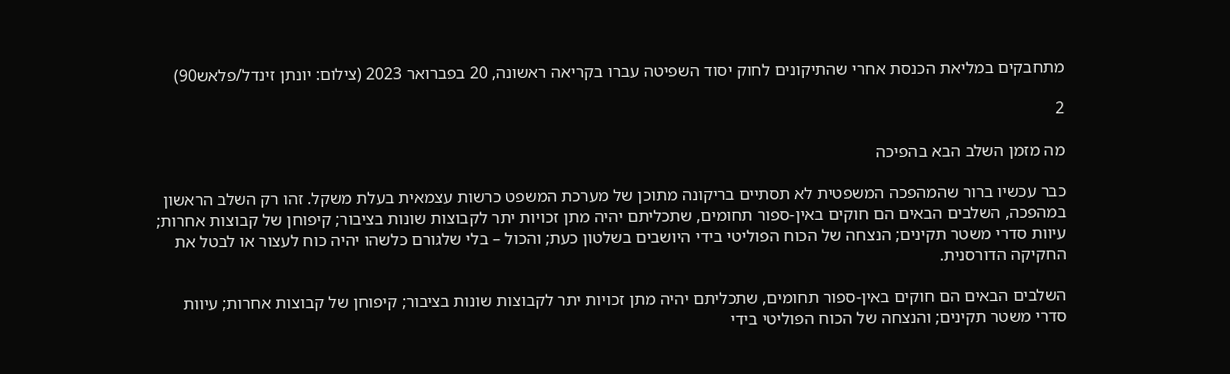מתחבקים במליאת הכנסת אחרי שהתיקונים לחוק יסוד השפיטה עברו בקריאה ראשונה, 20 בפברואר 2023 (צילום: יונתן זינדל/פלאש90)

2

מה מזמן השלב הבא בהפיכה

כבר עכשיו ברור שהמהפכה המשפטית לא תסתיים בריקונה מתוכן של מערכת המשפט כרשות עצמאית בעלת משקל. זהו רק השלב הראשון במהפכה, השלבים הבאים הם חוקים באין-ספור תחומים, שתכליתם יהיה מתן זכויות יתר לקבוצות שונות בציבור; קיפוחן של קבוצות אחרות; עיוות סדרי משטר תקינים; הנצחה של הכוח הפוליטי בידי היושבים בשלטון כעת; והכול – בלי שלגורם כלשהו יהיה כוח לעצור או לבטל את החקיקה הדורסנית.

השלבים הבאים הם חוקים באין-ספור תחומים, שתכליתם יהיה מתן זכויות יתר לקבוצות שונות בציבור; קיפוחן של קבוצות אחרות; עיוות סדרי משטר תקינים; והנצחה של הכוח הפוליטי בידי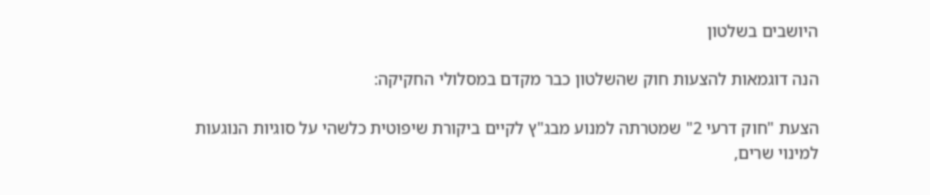היושבים בשלטון

הנה דוגמאות להצעות חוק שהשלטון כבר מקדם במסלולי החקיקה:

הצעת "חוק דרעי 2" שמטרתה למנוע מבג"ץ לקיים ביקורת שיפוטית כלשהי על סוגיות הנוגעות למינוי שרים,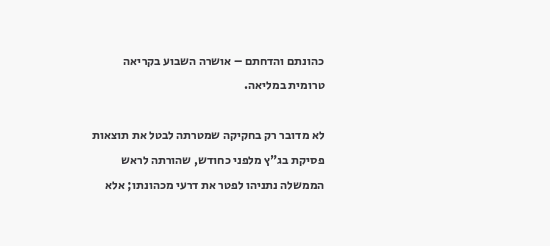כהונתם והדחתם – אושרה השבוע בקריאה טרומית במליאה.

לא מדובר רק בחקיקה שמטרתה לבטל את תוצאות פסיקת בג"ץ מלפני כחודש, שהורתה לראש הממשלה נתניהו לפטר את דרעי מכהונתו; אלא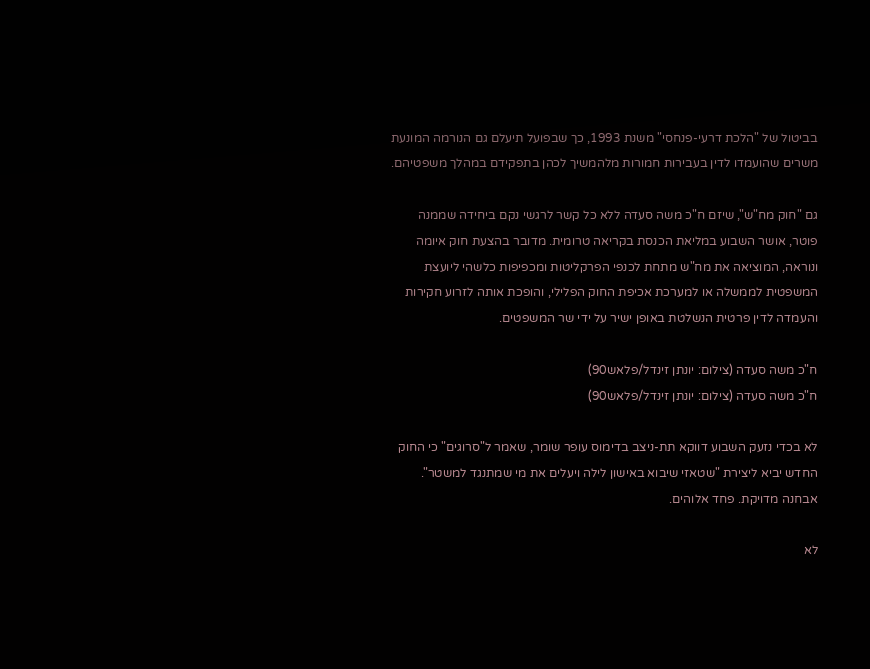בביטול של "הלכת דרעי-פנחסי" משנת 1993, כך שבפועל תיעלם גם הנורמה המונעת משרים שהועמדו לדין בעבירות חמורות מלהמשיך לכהן בתפקידם במהלך משפטיהם.

גם "חוק מח"ש", שיזם ח"כ משה סעדה ללא כל קשר לרגשי נקם ביחידה שממנה פוטר, אושר השבוע במליאת הכנסת בקריאה טרומית. מדובר בהצעת חוק איומה ונוראה, המוציאה את מח"ש מתחת לכנפי הפרקליטות ומכפיפות כלשהי ליועצת המשפטית לממשלה או למערכת אכיפת החוק הפלילי, והופכת אותה לזרוע חקירות והעמדה לדין פרטית הנשלטת באופן ישיר על ידי שר המשפטים.

ח"כ משה סעדה (צילום: יונתן זינדל/פלאש90)
ח"כ משה סעדה (צילום: יונתן זינדל/פלאש90)

לא בכדי נזעק השבוע דווקא תת-ניצב בדימוס עופר שומר, שאמר ל"סרוגים" כי החוק החדש יביא ליצירת "שטאזי שיבוא באישון לילה ויעלים את מי שמתנגד למשטר". אבחנה מדויקת. פחד אלוהים.

לא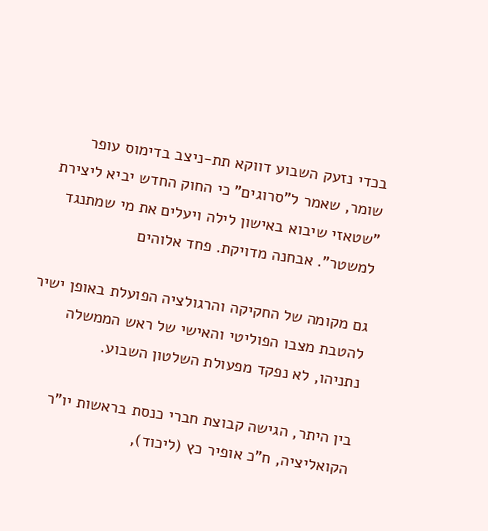בכדי נזעק השבוע דווקא תת-ניצב בדימוס עופר שומר, שאמר ל"סרוגים" כי החוק החדש יביא ליצירת "שטאזי שיבוא באישון לילה ויעלים את מי שמתנגד למשטר". אבחנה מדויקת. פחד אלוהים

גם מקומה של החקיקה והרגולציה הפועלת באופן ישיר להטבת מצבו הפוליטי והאישי של ראש הממשלה נתניהו, לא נפקד מפעולת השלטון השבוע.

בין היתר, הגישה קבוצת חברי כנסת בראשות יו"ר הקואליציה, ח"כ אופיר כץ (ליכוד),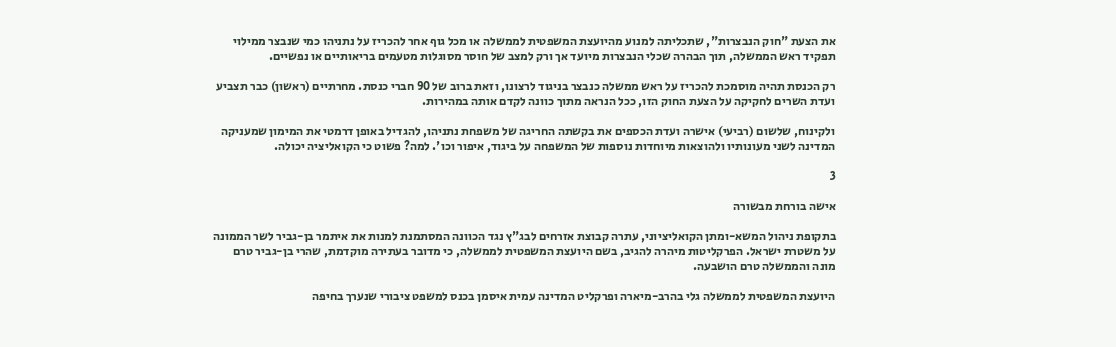את הצעת "חוק הנבצרות", שתכליתה למנוע מהיועצת המשפטית לממשלה או מכל גוף אחר להכריז על נתניהו כמי שנבצר ממילוי תפקיד ראש הממשלה, תוך הבהרה שכלי הנבצרות מיועד אך ורק למצב של חוסר מסוגלות מטעמים בריאותיים או נפשיים.

רק הכנסת תהיה מוסמכת להכריז על ראש ממשלה כנבצר בניגוד לרצונו, וזאת ברוב של 90 חברי כנסת. מחרתיים (ראשון) כבר תצביע ועדת השרים לחקיקה על הצעת החוק הזו, ככל הנראה מתוך כוונה לקדם אותה במהירות.

ולקינוח, שלשום (רביעי) אישרה ועדת הכספים את בקשתה החריגה של משפחת נתניהו, להגדיל באופן דרמטי את המימון שמעניקה המדינה לשני מעונותיו ולהוצאות מיוחדות נוספות של המשפחה על ביגוד, איפור וכו'. למה? פשוט כי הקואליציה יכולה.

3

אישה בורחת מבשורה

בתקופת ניהול המשא-ומתן הקואליציוני, עתרה קבוצת אזרחים לבג"ץ נגד הכוונה המסתמנת למנות את איתמר בן-גביר לשר הממונה על משטרת ישראל. הפרקליטות מיהרה להגיב, בשם היועצת המשפטית לממשלה, כי מדובר בעתירה מוקדמת, שהרי בן-גביר טרם מונה והממשלה טרם הושבעה.

היועצת המשפטית לממשלה גלי בהרב-מיארה ופרקליט המדינה עמית איסמן בכנס למשפט ציבורי שנערך בחיפה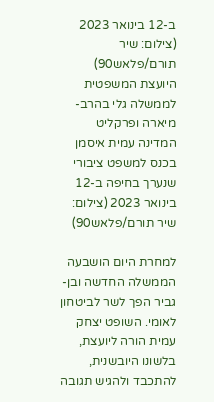ב-12 בינואר 2023 (צילום: שיר תורם/פלאש90)
היועצת המשפטית לממשלה גלי בהרב-מיארה ופרקליט המדינה עמית איסמן בכנס למשפט ציבורי שנערך בחיפה ב-12 בינואר 2023 (צילום: שיר תורם/פלאש90)

למחרת היום הושבעה הממשלה החדשה ובן-גביר הפך לשר לביטחון לאומי. השופט יצחק עמית הורה ליועצת, בלשונו היובשנית, להתכבד ולהגיש תגובה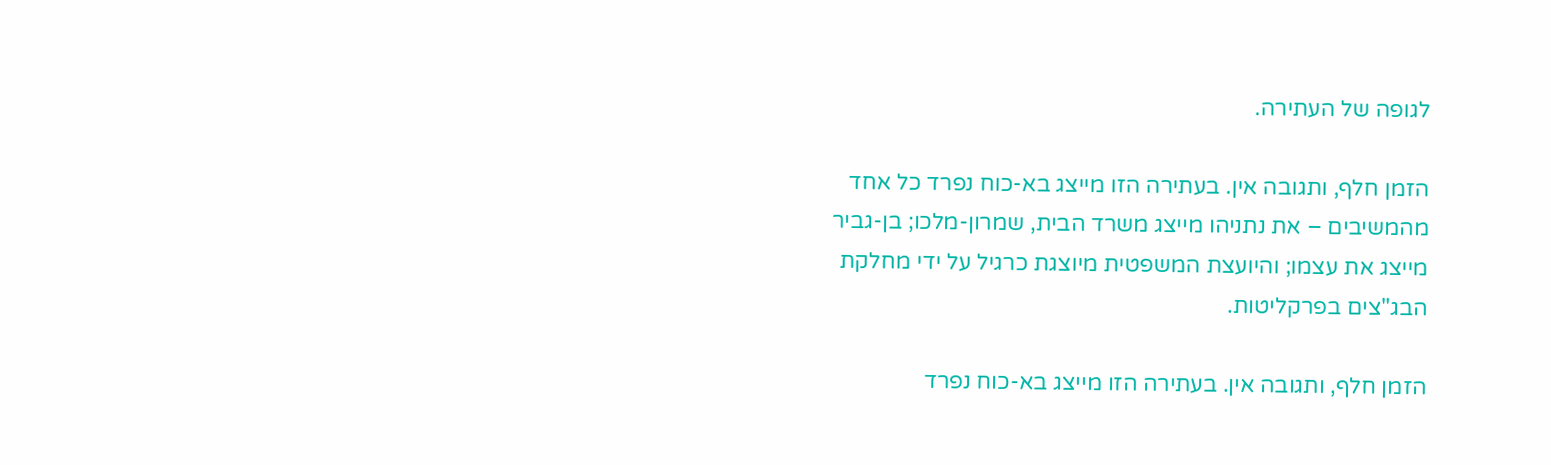לגופה של העתירה.

הזמן חלף, ותגובה אין. בעתירה הזו מייצג בא-כוח נפרד כל אחד מהמשיבים – את נתניהו מייצג משרד הבית, שמרון-מלכו; בן-גביר מייצג את עצמו; והיועצת המשפטית מיוצגת כרגיל על ידי מחלקת הבג"צים בפרקליטות.

הזמן חלף, ותגובה אין. בעתירה הזו מייצג בא-כוח נפרד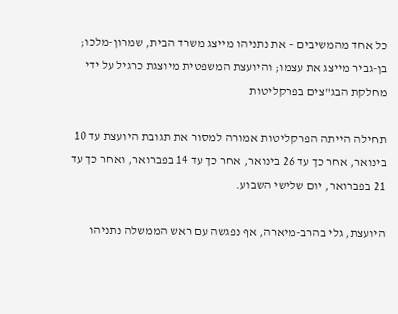כל אחד מהמשיבים – את נתניהו מייצג משרד הבית, שמרון-מלכו; בן-גביר מייצג את עצמו; והיועצת המשפטית מיוצגת כרגיל על ידי מחלקת הבג"צים בפרקליטות

תחילה הייתה הפרקליטות אמורה למסור את תגובת היועצת עד 10 בינואר, אחר כך עד 26 בינואר, אחר כך עד 14 בפברואר, ואחר כך עד 21 בפברואר, יום שלישי השבוע.

היועצת, גלי בהרב-מיארה, אף נפגשה עם ראש הממשלה נתניהו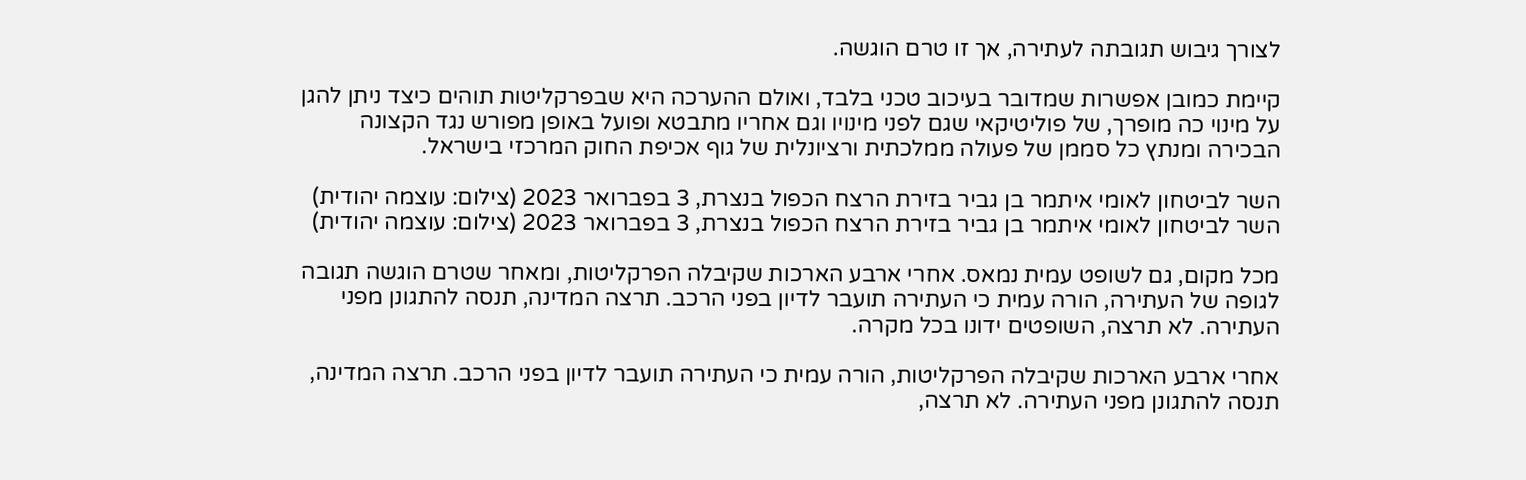לצורך גיבוש תגובתה לעתירה, אך זו טרם הוגשה.

קיימת כמובן אפשרות שמדובר בעיכוב טכני בלבד, ואולם ההערכה היא שבפרקליטות תוהים כיצד ניתן להגן על מינוי כה מופרך, של פוליטיקאי שגם לפני מינויו וגם אחריו מתבטא ופועל באופן מפורש נגד הקצונה הבכירה ומנתץ כל סממן של פעולה ממלכתית ורציונלית של גוף אכיפת החוק המרכזי בישראל.

השר לביטחון לאומי איתמר בן גביר בזירת הרצח הכפול בנצרת, 3 בפברואר 2023 (צילום: עוצמה יהודית)
השר לביטחון לאומי איתמר בן גביר בזירת הרצח הכפול בנצרת, 3 בפברואר 2023 (צילום: עוצמה יהודית)

מכל מקום, גם לשופט עמית נמאס. אחרי ארבע הארכות שקיבלה הפרקליטות, ומאחר שטרם הוגשה תגובה לגופה של העתירה, הורה עמית כי העתירה תועבר לדיון בפני הרכב. תרצה המדינה, תנסה להתגונן מפני העתירה. לא תרצה, השופטים ידונו בכל מקרה.

אחרי ארבע הארכות שקיבלה הפרקליטות, הורה עמית כי העתירה תועבר לדיון בפני הרכב. תרצה המדינה, תנסה להתגונן מפני העתירה. לא תרצה,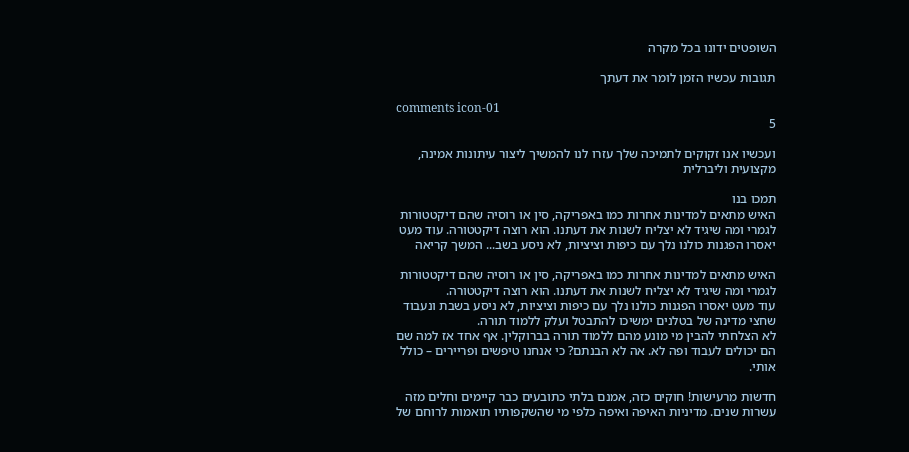השופטים ידונו בכל מקרה

תגובות עכשיו הזמן לומר את דעתך

comments icon-01
5

ועכשיו אנו זקוקים לתמיכה שלך עזרו לנו להמשיך ליצור עיתונות אמינה, מקצועית וליברלית

תמכו בנו
האיש מתאים למדינות אחרות כמו באפריקה, סין או רוסיה שהם דיקטטורות לגמרי ומה שיגיד לא יצליח לשנות את דעתנו. הוא רוצה דיקטטורה. עוד מעט יאסרו הפגנות כולנו נלך עם כיפות וציציות, לא ניסע בשב... המשך קריאה

האיש מתאים למדינות אחרות כמו באפריקה, סין או רוסיה שהם דיקטטורות לגמרי ומה שיגיד לא יצליח לשנות את דעתנו. הוא רוצה דיקטטורה.
עוד מעט יאסרו הפגנות כולנו נלך עם כיפות וציציות, לא ניסע בשבת ונעבוד שחצי מדינה של בטלנים ימשיכו להתבטל ועלק ללמוד תורה.
לא הצלחתי להבין מי מונע מהם ללמוד תורה בברוקלין. אף אחד אז למה שם הם יכולים לעבוד ופה לא. אה לא הבנתם? כי אנחנו טיפשים ופריירים – כולל אותי.

חדשות מרעישות! חוקים כזה, אמנם בלתי כתובעים כבר קיימים וחלים מזה עשרות שנים. מדיניות האיפה ואיפה כלפי מי שהשקפותיו תואמות לרוחם של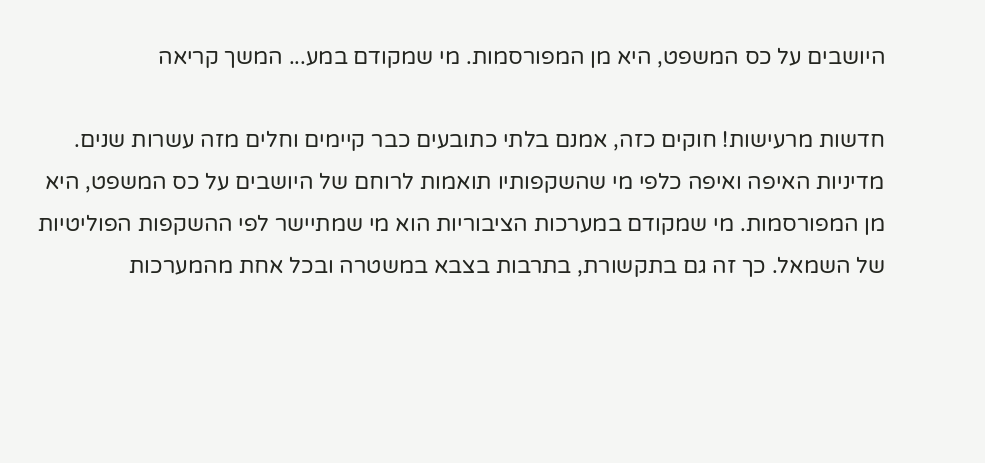היושבים על כס המשפט, היא מן המפורסמות. מי שמקודם במע... המשך קריאה

חדשות מרעישות! חוקים כזה, אמנם בלתי כתובעים כבר קיימים וחלים מזה עשרות שנים. מדיניות האיפה ואיפה כלפי מי שהשקפותיו תואמות לרוחם של היושבים על כס המשפט, היא מן המפורסמות. מי שמקודם במערכות הציבוריות הוא מי שמתיישר לפי ההשקפות הפוליטיות של השמאל. כך זה גם בתקשורת, בתרבות בצבא במשטרה ובכל אחת מהמערכות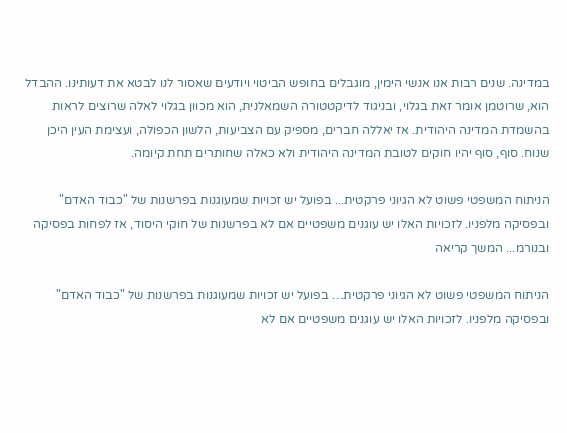במדינה. שנים רבות אנו אנשי הימין, מוגבלים בחופש הביטוי ויודעים שאסור לנו לבטא את דעותינו. ההבדל הוא, שרוטמן אומר זאת בגלוי, ובניגוד לדיקטטורה השמאלנית, הוא מכוון בגלוי לאלה שרוצים לראות בהשמדת המדינה היהודית. אז יאללה חברים, מספיק עם הצביעות, הלשון הכפולה, ועצימת העין היכן שנוח. סוף, סוף יהיו חוקים לטובת המדינה היהודית ולא כאלה שחותרים תחת קיומה.

הניתוח המשפטי פשוט לא הגיוני פרקטית... בפועל יש זכויות שמעוגנות בפרשנות של "כבוד האדם" ובפסיקה מלפניו. לזכויות האלו יש עוגנים משפטיים אם לא בפרשנות של חוקי היסוד, אז לפחות בפסיקה ובנורמ... המשך קריאה

הניתוח המשפטי פשוט לא הגיוני פרקטית… בפועל יש זכויות שמעוגנות בפרשנות של "כבוד האדם" ובפסיקה מלפניו. לזכויות האלו יש עוגנים משפטיים אם לא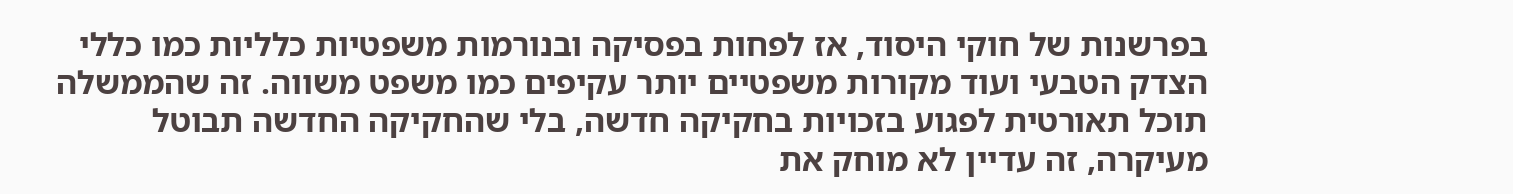בפרשנות של חוקי היסוד, אז לפחות בפסיקה ובנורמות משפטיות כלליות כמו כללי הצדק הטבעי ועוד מקורות משפטיים יותר עקיפים כמו משפט משווה. זה שהממשלה תוכל תאורטית לפגוע בזכויות בחקיקה חדשה, בלי שהחקיקה החדשה תבוטל מעיקרה, זה עדיין לא מוחק את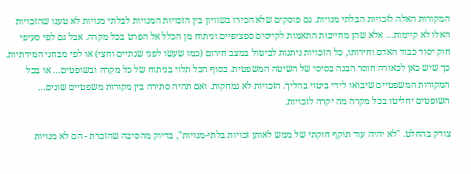המקורות האלה לזכויות הבלתי מנויות. גם פוסקים שלא הכירו בשוויון בין הזכויות המנויות לבלתי מנויות לא טענו שהזכויות האלו לא קיימות… אלא שהן מחייבות התאמות לקייסים ספציפיים וניתוח מן הכלל אל הפרט בכל מקרה. אבל גם לפי סעיפי חוק יסוד כבוד האדם וחירותו, כל הזכויות ניתנות לביטול במצב חירום (כמו שעשו לפני שנתיים וחצי) או לפי מבחני המידתיות. כך שיש כאן לכאורה חוסר הבנה בסיסי של השיטה המשפטית. בסוף הכל תלוי בניתוח של כל מקרה ובשופטים… או בכל המקורות המשפטיים שיבואו לידי ביטוי בהליך. הזכויות לא נמחקות. ואם תהיה סתירה בין מקורות משפטיים שונים… השופטים יחליטו בכל מקרה מה יקרה לזכויות.

צודק בהחלט. "לא יהיה עוד תוקף חוקתי של ממש לאותן זכויות בלתי-מנויות", בדיוק מהסיבה שהזכרת - הם לא מנויות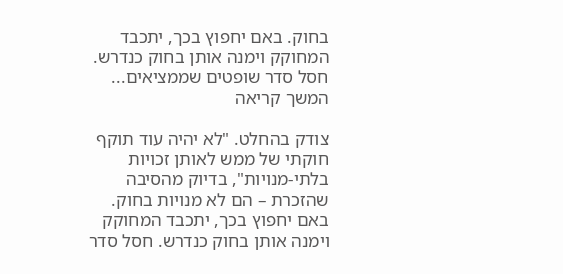בחוק. באם יחפוץ בכך, יתכבד המחוקק וימנה אותן בחוק כנדרש. חסל סדר שופטים שממציאים... המשך קריאה

צודק בהחלט. "לא יהיה עוד תוקף חוקתי של ממש לאותן זכויות בלתי-מנויות", בדיוק מהסיבה שהזכרת – הם לא מנויות בחוק. באם יחפוץ בכך, יתכבד המחוקק וימנה אותן בחוק כנדרש. חסל סדר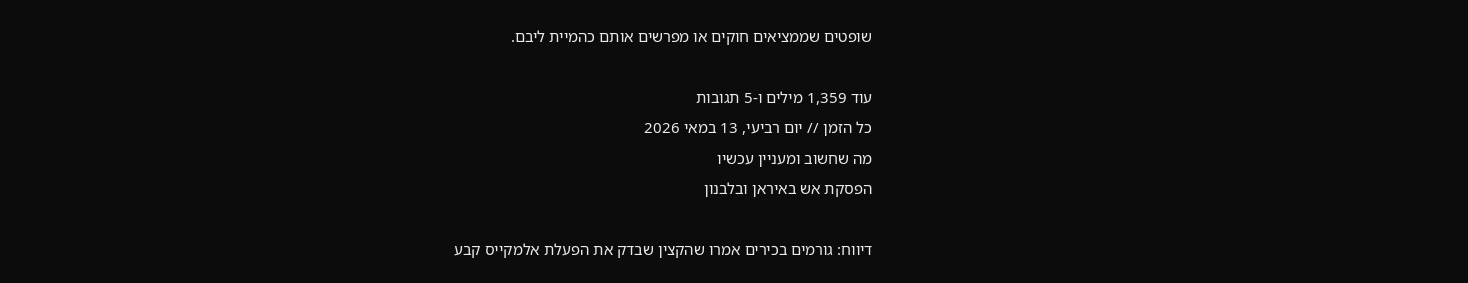שופטים שממציאים חוקים או מפרשים אותם כהמיית ליבם.

עוד 1,359 מילים ו-5 תגובות
כל הזמן // יום רביעי, 13 במאי 2026
מה שחשוב ומעניין עכשיו
הפסקת אש באיראן ובלבנון

דיווח: גורמים בכירים אמרו שהקצין שבדק את הפעלת אלמקייס קבע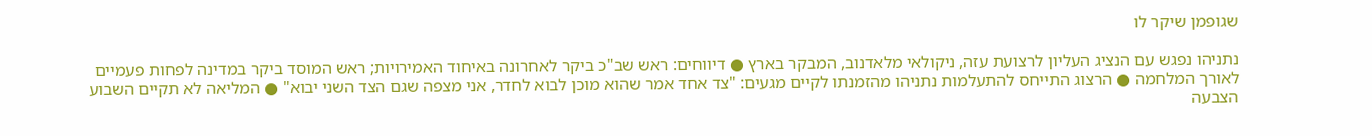שגופמן שיקר לו

נתניהו נפגש עם הנציג העליון לרצועת עזה, ניקולאי מלאדנוב, המבקר בארץ ● דיווחים: ראש שב"כ ביקר לאחרונה באיחוד האמירויות; ראש המוסד ביקר במדינה לפחות פעמיים לאורך המלחמה ● הרצוג התייחס להתעלמות נתניהו מהזמנתו לקיים מגעים: "צד אחד אמר שהוא מוכן לבוא לחדר, אני מצפה שגם הצד השני יבוא" ● המליאה לא תקיים השבוע הצבעה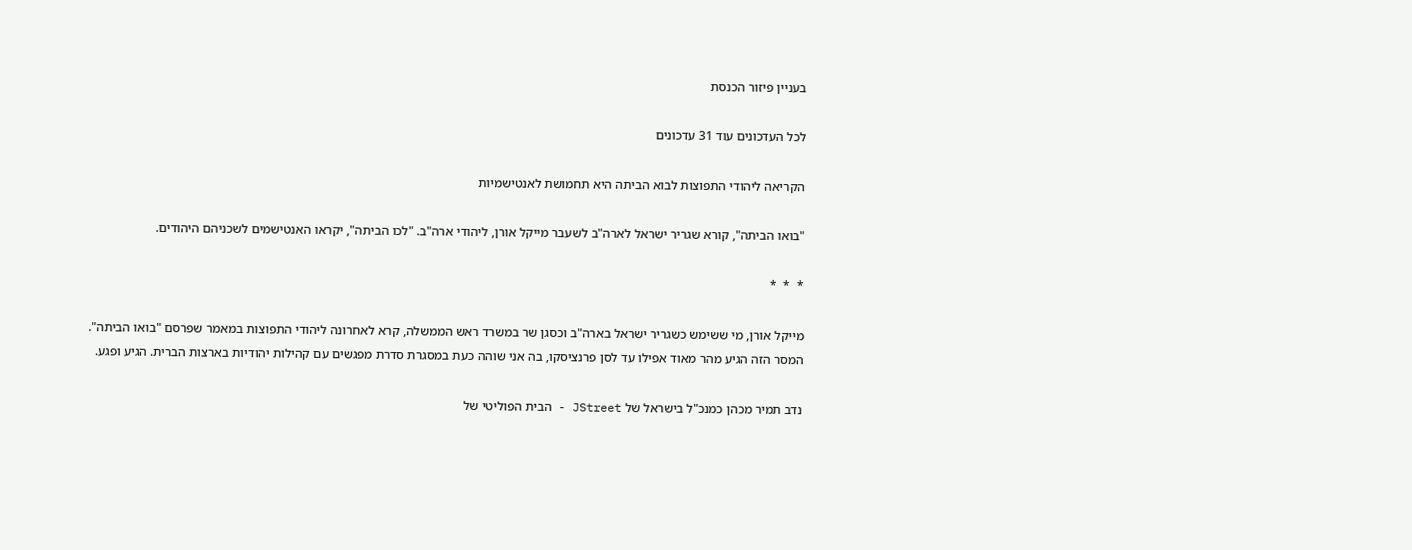בעניין פיזור הכנסת

לכל העדכונים עוד 31 עדכונים

הקריאה ליהודי התפוצות לבוא הביתה היא תחמושת לאנטישמיות

"בואו הביתה", קורא שגריר ישראל לארה"ב לשעבר מייקל אורן, ליהודי ארה"ב. "לכו הביתה", יקראו האנטישמים לשכניהם היהודים.

*  *  *

מייקל אורן, מי ששימש כשגריר ישראל בארה"ב וכסגן שר במשרד ראש הממשלה, קרא לאחרונה ליהודי התפוצות במאמר שפרסם "בואו הביתה". המסר הזה הגיע מהר מאוד אפילו עד לסן פרנציסקו, בה אני שוהה כעת במסגרת סדרת מפגשים עם קהילות יהודיות בארצות הברית. הגיע ופגע.

נדב תמיר מכהן כמנכ"ל בישראל של JStreet - הבית הפוליטי של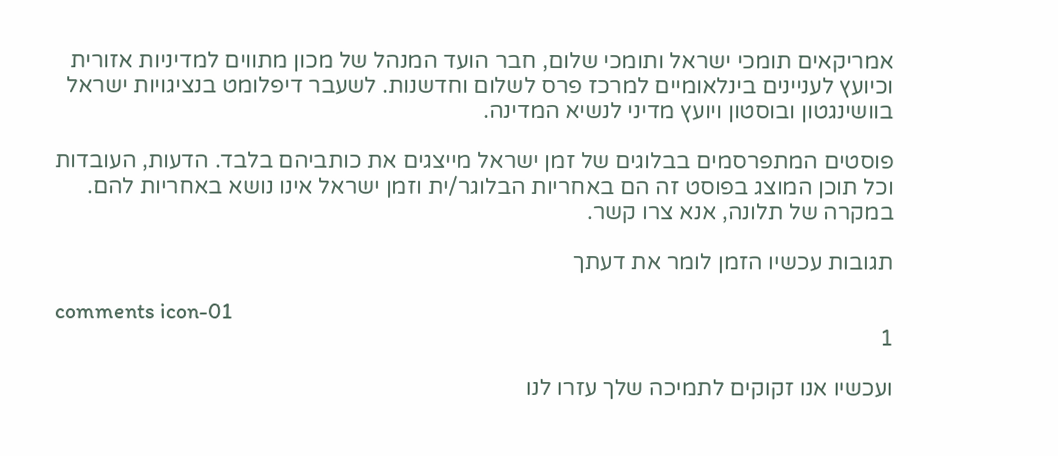אמריקאים תומכי ישראל ותומכי שלום, חבר הועד המנהל של מכון מתווים למדיניות אזורית וכיועץ לעניינים בינלאומיים למרכז פרס לשלום וחדשנות. לשעבר דיפלומט בנציגויות ישראל בוושינגטון ובוסטון ויועץ מדיני לנשיא המדינה.

פוסטים המתפרסמים בבלוגים של זמן ישראל מייצגים את כותביהם בלבד. הדעות, העובדות וכל תוכן המוצג בפוסט זה הם באחריות הבלוגר/ית וזמן ישראל אינו נושא באחריות להם. במקרה של תלונה, אנא צרו קשר.

תגובות עכשיו הזמן לומר את דעתך

comments icon-01
1

ועכשיו אנו זקוקים לתמיכה שלך עזרו לנו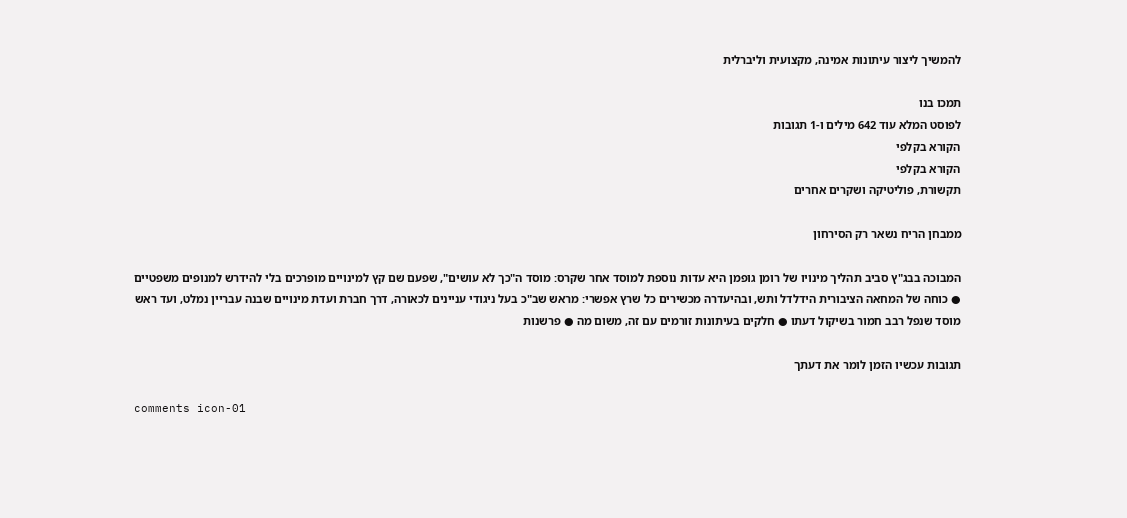להמשיך ליצור עיתונות אמינה, מקצועית וליברלית

תמכו בנו
לפוסט המלא עוד 642 מילים ו-1 תגובות
הקורא בקלפי
הקורא בקלפי
תקשורת, פוליטיקה ושקרים אחרים

ממבחן הריח נשאר רק הסירחון

המבוכה בבג"ץ סביב תהליך מינויו של רומן גופמן היא עדות נוספת למוסד אחר שקרס: מוסד ה"כך לא עושים", שפעם שם קץ למינויים מופרכים בלי להידרש למנופים משפטיים ● כוחה של המחאה הציבורית הידלדל ותש, ובהיעדרה מכשירים כל שרץ אפשרי: מראש שב"כ בעל ניגודי עניינים לכאורה, דרך חברת ועדת מינויים שבנה עבריין נמלט, ועד ראש מוסד שנפל רבב חמור בשיקול דעתו ● חלקים בעיתונות זורמים עם זה, משום מה ● פרשנות

תגובות עכשיו הזמן לומר את דעתך

comments icon-01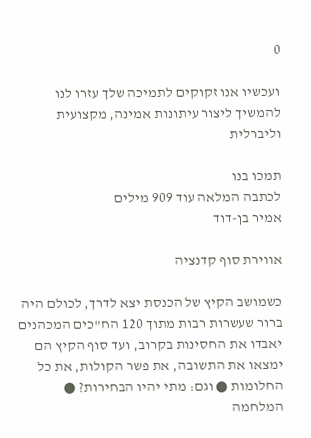0

ועכשיו אנו זקוקים לתמיכה שלך עזרו לנו להמשיך ליצור עיתונות אמינה, מקצועית וליברלית

תמכו בנו
לכתבה המלאה עוד 909 מילים
אמיר בן-דוד

אווירת סוף קדנציה

כשמושב הקיץ של הכנסת יצא לדרך, לכולם היה ברור שעשרות רבות מתוך 120 הח"כים המכהנים יאבדו את החסינות בקרוב, ועד סוף הקיץ הם ימצאו את התשובה, את פשר הקולות, את כל החלומות ● וגם: מתי יהיו הבחירות? ● המלחמה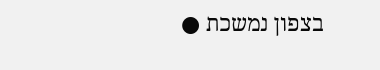בצפון נמשכת ●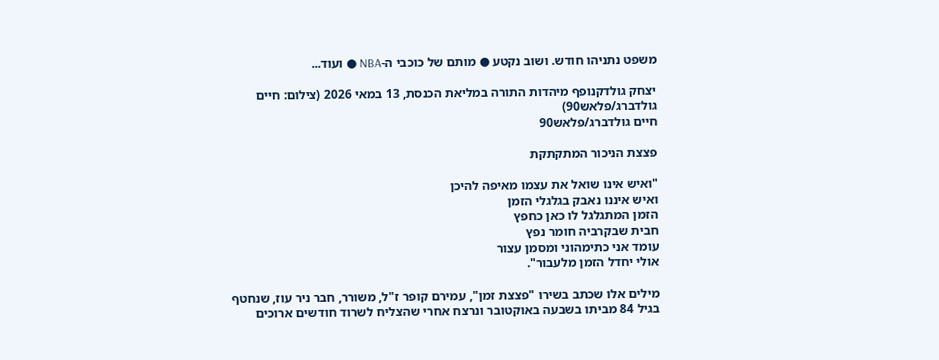משפט נתניהו חודש. ושוב נקטע ● מותם של כוכבי ה-NBA ● ועוד...

יצחק גולדקנופף מיהדות התורה במליאת הכנסת, 13 במאי 2026 (צילום: חיים גולדברג/פלאש90)
חיים גולדברג/פלאש90

פצצת הניכור המתקתקת

"ואיש אינו שואל את עצמו מאיפה להיכן
ואיש איננו נאבק בגלגלי הזמן
הזמן המתגלגל לו כאן כחפץ
חבית שבקרביה חומר נפץ
עומד אני כתימהוני ומסמן עצור
אולי יחדל הזמן מלעבור".

מילים אלו שכתב בשירו "פצצת זמן", עמירם קופר ז"ל, משורר, חבר ניר עוז, שנחטף בגיל 84 מביתו בשבעה באוקטובר ונרצח אחרי שהצליח לשרוד חודשים ארוכים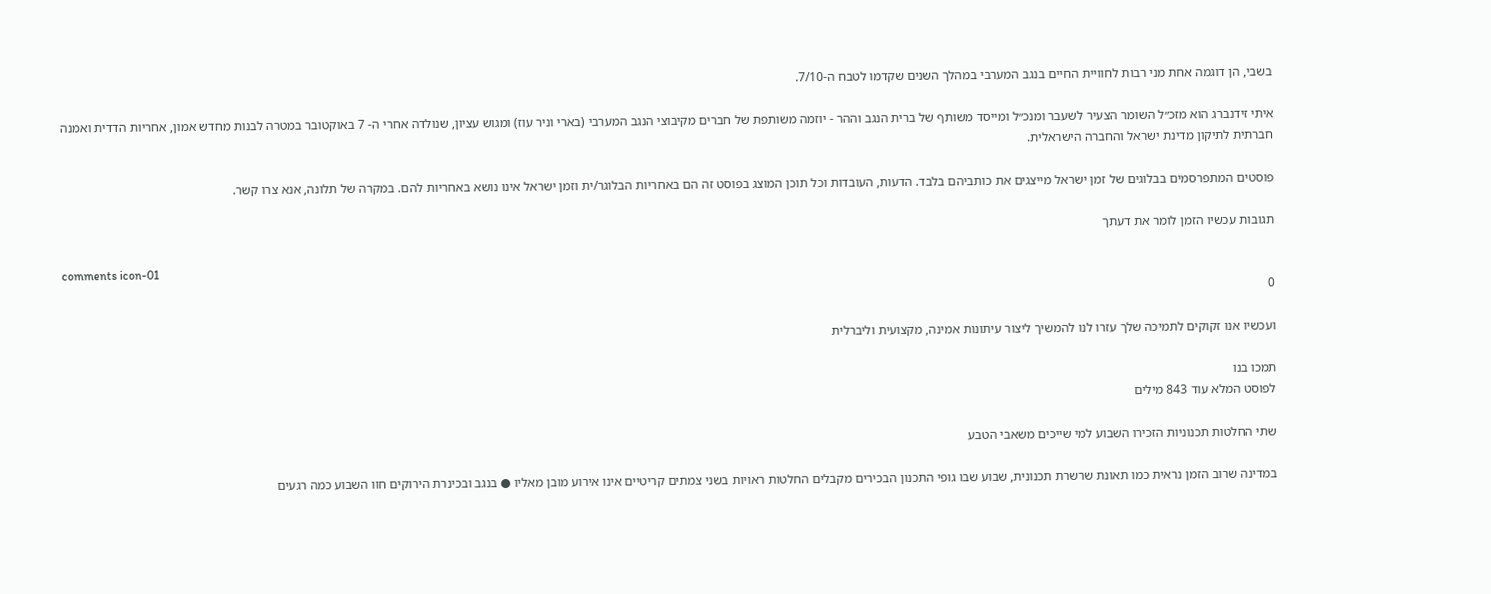בשבי, הן דוגמה אחת מני רבות לחוויית החיים בנגב המערבי במהלך השנים שקדמו לטבח ה-7/10.

איתי זידנברג הוא מזכ״ל השומר הצעיר לשעבר ומנכ״ל ומייסד משותף של ברית הנגב וההר - יוזמה משותפת של חברים מקיבוצי הנגב המערבי (בארי וניר עוז) ומגוש עציון, שנולדה אחרי ה- 7 באוקטובר במטרה לבנות מחדש אמון, אחריות הדדית ואמנה חברתית לתיקון מדינת ישראל והחברה הישראלית.

פוסטים המתפרסמים בבלוגים של זמן ישראל מייצגים את כותביהם בלבד. הדעות, העובדות וכל תוכן המוצג בפוסט זה הם באחריות הבלוגר/ית וזמן ישראל אינו נושא באחריות להם. במקרה של תלונה, אנא צרו קשר.

תגובות עכשיו הזמן לומר את דעתך

comments icon-01
0

ועכשיו אנו זקוקים לתמיכה שלך עזרו לנו להמשיך ליצור עיתונות אמינה, מקצועית וליברלית

תמכו בנו
לפוסט המלא עוד 843 מילים

שתי החלטות תכנוניות הזכירו השבוע למי שייכים משאבי הטבע

במדינה שרוב הזמן נראית כמו תאונת שרשרת תכנונית, שבוע שבו גופי התכנון הבכירים מקבלים החלטות ראויות בשני צמתים קריטיים אינו אירוע מובן מאליו ● בנגב ובכינרת הירוקים חוו השבוע כמה רגעים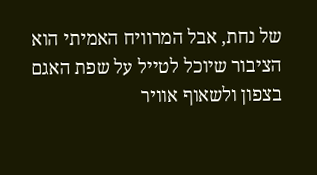של נחת, אבל המרוויח האמיתי הוא הציבור שיוכל לטייל על שפת האגם בצפון ולשאוף אוויר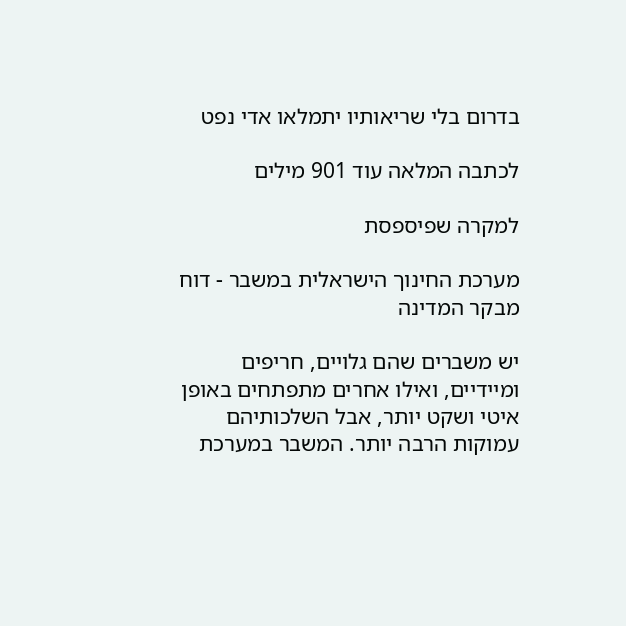בדרום בלי שריאותיו יתמלאו אדי נפט

לכתבה המלאה עוד 901 מילים

למקרה שפיספסת

מערכת החינוך הישראלית במשבר - דוח מבקר המדינה

יש משברים שהם גלויים, חריפים ומיידיים, ואילו אחרים מתפתחים באופן איטי ושקט יותר, אבל השלכותיהם עמוקות הרבה יותר. המשבר במערכת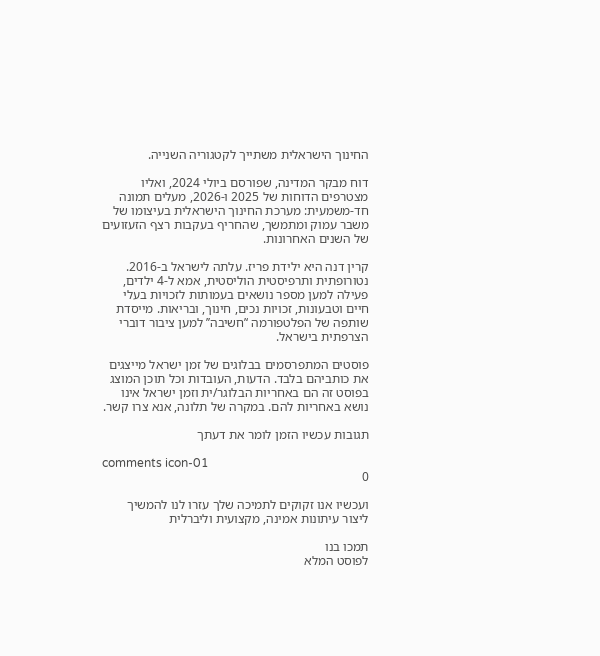החינוך הישראלית משתייך לקטגוריה השנייה.

דוח מבקר המדינה, שפורסם ביולי 2024, ואליו מצטרפים הדוחות של 2025 ו-2026, מעלים תמונה חד-משמעית: מערכת החינוך הישראלית בעיצומו של משבר עמוק ומתמשך, שהחריף בעקבות רצף הזעזועים של השנים האחרונות.

קרין דנה היא ילידת פריז. עלתה לישראל ב-2016. נטורופתית ותרפיסטית הוליסטית, אמא ל-4 ילדים, פעילה למען מספר נושאים בעמותות לזכויות בעלי חיים וטבעונות, זכויות נכים, חינוך, ובריאות. מייסדת שותפה של הפלטפורמה ‘’חשיבה’’ למען ציבור דוברי הצרפתית בישראל.

פוסטים המתפרסמים בבלוגים של זמן ישראל מייצגים את כותביהם בלבד. הדעות, העובדות וכל תוכן המוצג בפוסט זה הם באחריות הבלוגר/ית וזמן ישראל אינו נושא באחריות להם. במקרה של תלונה, אנא צרו קשר.

תגובות עכשיו הזמן לומר את דעתך

comments icon-01
0

ועכשיו אנו זקוקים לתמיכה שלך עזרו לנו להמשיך ליצור עיתונות אמינה, מקצועית וליברלית

תמכו בנו
לפוסט המלא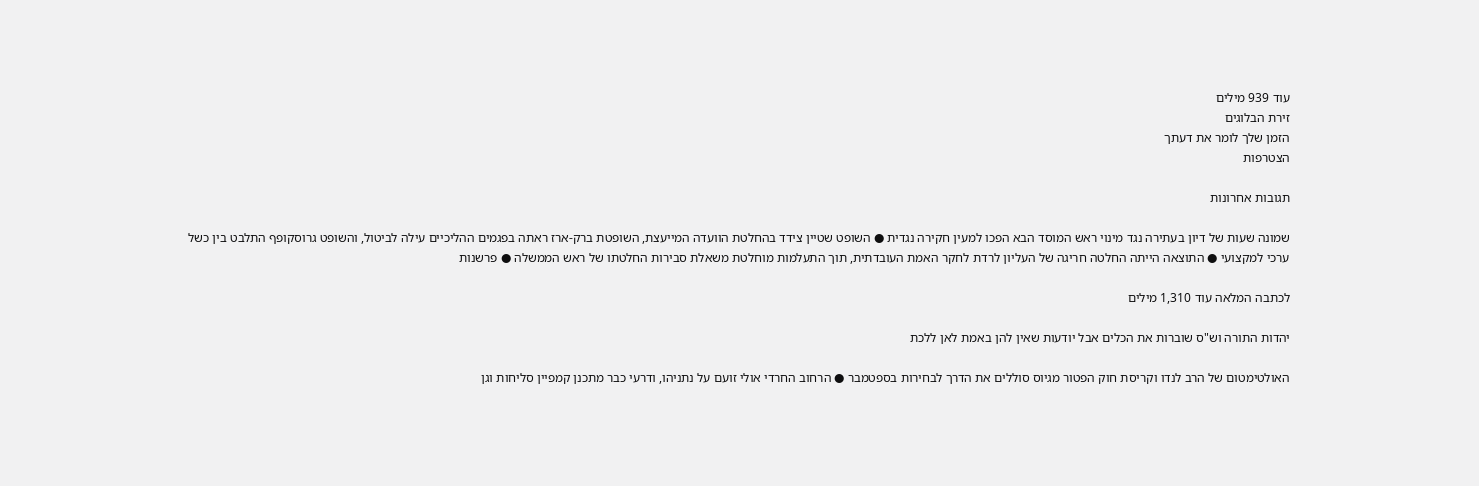עוד 939 מילים
זירת הבלוגים
הזמן שלך לומר את דעתך
הצטרפות

תגובות אחרונות

שמונה שעות של דיון בעתירה נגד מינוי ראש המוסד הבא הפכו למעין חקירה נגדית ● השופט שטיין צידד בהחלטת הוועדה המייעצת, השופטת ברק-ארז ראתה בפגמים ההליכיים עילה לביטול, והשופט גרוסקופף התלבט בין כשל ערכי למקצועי ● התוצאה הייתה החלטה חריגה של העליון לרדת לחקר האמת העובדתית, תוך התעלמות מוחלטת משאלת סבירות החלטתו של ראש הממשלה ● פרשנות

לכתבה המלאה עוד 1,310 מילים

יהדות התורה וש"ס שוברות את הכלים אבל יודעות שאין להן באמת לאן ללכת

האולטימטום של הרב לנדו וקריסת חוק הפטור מגיוס סוללים את הדרך לבחירות בספטמבר ● הרחוב החרדי אולי זועם על נתניהו, ודרעי כבר מתכנן קמפיין סליחות וגן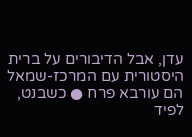עדן, אבל הדיבורים על ברית היסטורית עם המרכז-שמאל הם עורבא פרח ● כשבנט, לפיד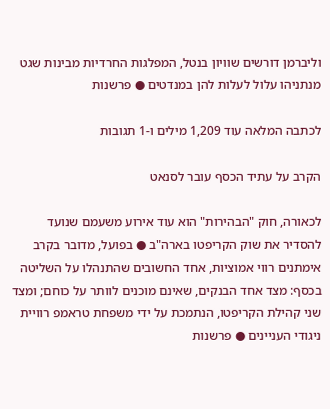וליברמן דורשים שוויון בנטל, המפלגות החרדיות מבינות שגט מנתניהו עלול לעלות להן במנדטים ● פרשנות

לכתבה המלאה עוד 1,209 מילים ו-1 תגובות

הקרב על עתיד הכסף עובר לסנאט

לכאורה, חוק "הבהירות" הוא עוד אירוע משעמם שנועד להסדיר את שוק הקריפטו בארה"ב ● בפועל, מדובר בקרב אימתנים רווי אמוציות, אחד החשובים שהתנהלו על השליטה בכסף: מצד אחד הבנקים, שאינם מוכנים לוותר על כוחם; ומצד שני קהילת הקריפטו, הנתמכת על ידי משפחת טראמפ רוויית ניגודי העניינים ● פרשנות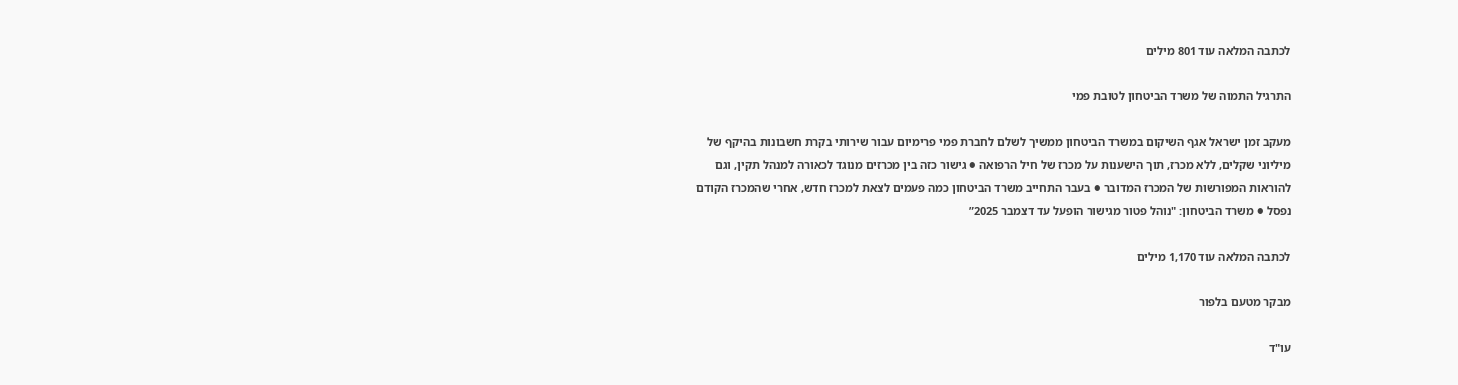לכתבה המלאה עוד 801 מילים

התרגיל התמוה של משרד הביטחון לטובת פמי

מעקב זמן ישראל אגף השיקום במשרד הביטחון ממשיך לשלם לחברת פמי פרימיום עבור שירותי בקרת חשבונות בהיקף של מיליוני שקלים, ללא מכרז, תוך הישענות על מכרז של חיל הרפואה ● גישור כזה בין מכרזים מנוגד לכאורה למנהל תקין, וגם להוראות המפורשות של המכרז המדובר ● בעבר התחייב משרד הביטחון כמה פעמים לצאת למכרז חדש, אחרי שהמכרז הקודם נפסל ● משרד הביטחון: "נוהל פטור מגישור הופעל עד דצמבר 2025”

לכתבה המלאה עוד 1,170 מילים

מבקר מטעם בלפור

עו"ד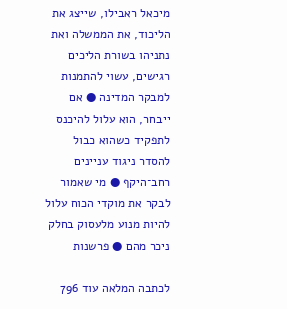מיכאל ראבילו, שייצג את הליכוד, את הממשלה ואת נתניהו בשורת הליכים רגישים, עשוי להתמנות למבקר המדינה ● אם ייבחר, הוא עלול להיכנס לתפקיד כשהוא כבול להסדר ניגוד עניינים רחב־היקף ● מי שאמור לבקר את מוקדי הכוח עלול להיות מנוע מלעסוק בחלק ניכר מהם ● פרשנות

לכתבה המלאה עוד 796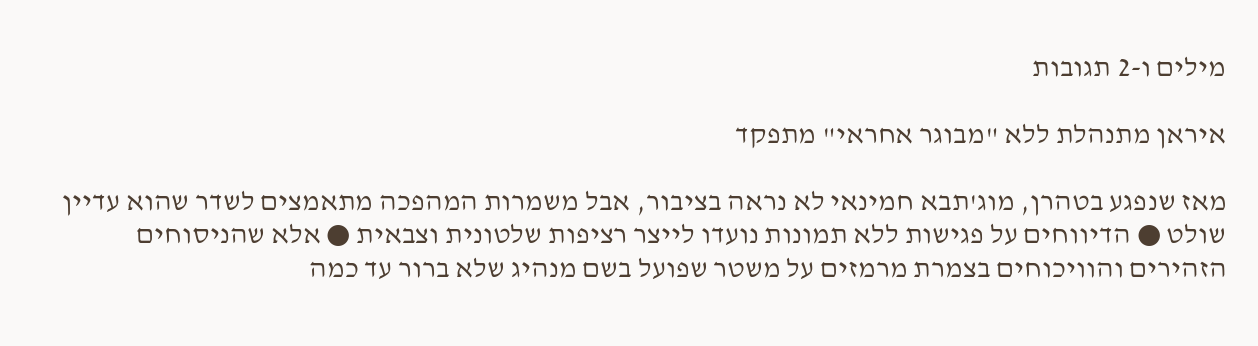מילים ו-2 תגובות

איראן מתנהלת ללא "מבוגר אחראי" מתפקד

מאז שנפגע בטהרן, מוג'תבא חמינאי לא נראה בציבור, אבל משמרות המהפכה מתאמצים לשדר שהוא עדיין שולט ● הדיווחים על פגישות ללא תמונות נועדו לייצר רציפות שלטונית וצבאית ● אלא שהניסוחים הזהירים והוויכוחים בצמרת מרמזים על משטר שפועל בשם מנהיג שלא ברור עד כמה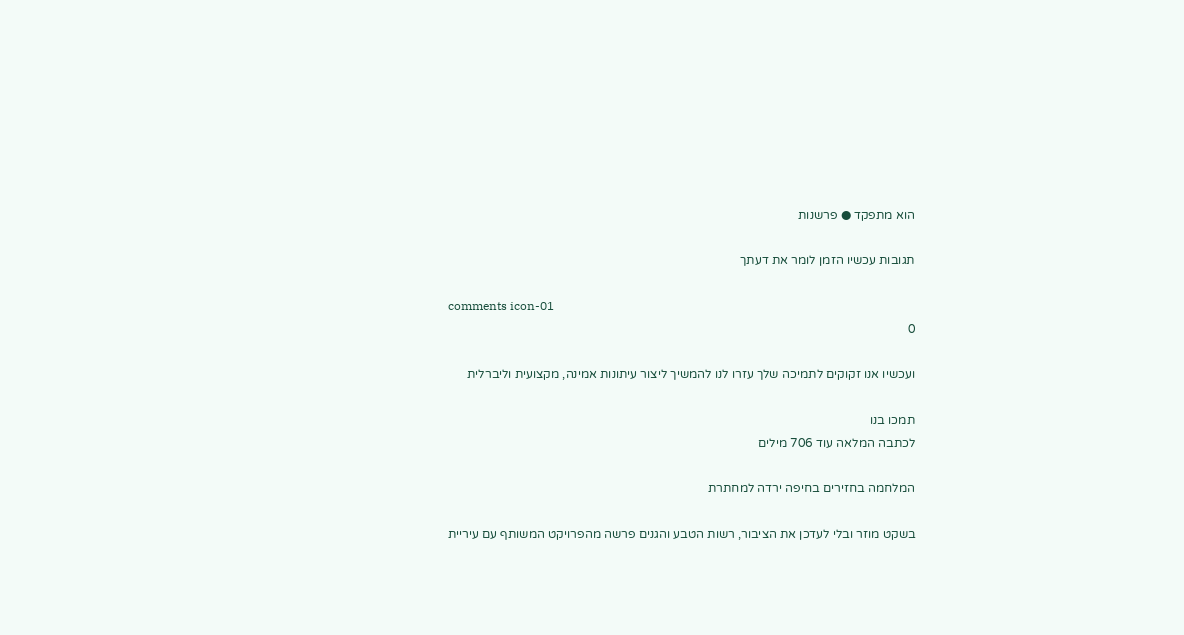הוא מתפקד ● פרשנות

תגובות עכשיו הזמן לומר את דעתך

comments icon-01
0

ועכשיו אנו זקוקים לתמיכה שלך עזרו לנו להמשיך ליצור עיתונות אמינה, מקצועית וליברלית

תמכו בנו
לכתבה המלאה עוד 706 מילים

המלחמה בחזירים בחיפה ירדה למחתרת

בשקט מוזר ובלי לעדכן את הציבור, רשות הטבע והגנים פרשה מהפרויקט המשותף עם עיריית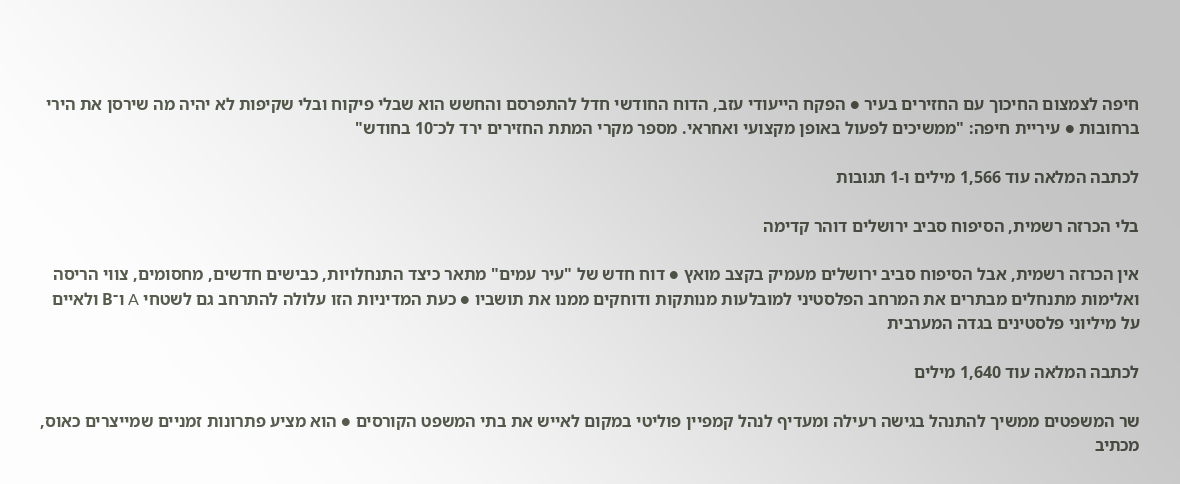חיפה לצמצום החיכוך עם החזירים בעיר ● הפקח הייעודי עזב, הדוח החודשי חדל להתפרסם והחשש הוא שבלי פיקוח ובלי שקיפות לא יהיה מה שירסן את הירי ברחובות ● עיריית חיפה: "ממשיכים לפעול באופן מקצועי ואחראי. מספר מקרי המתת החזירים ירד לכ־10 בחודש"

לכתבה המלאה עוד 1,566 מילים ו-1 תגובות

בלי הכרזה רשמית, הסיפוח סביב ירושלים דוהר קדימה

אין הכרזה רשמית, אבל הסיפוח סביב ירושלים מעמיק בקצב מואץ ● דוח חדש של "עיר עמים" מתאר כיצד התנחלויות, כבישים חדשים, מחסומים, צווי הריסה ואלימות מתנחלים מבתרים את המרחב הפלסטיני למובלעות מנותקות ודוחקים ממנו את תושביו ● כעת המדיניות הזו עלולה להתרחב גם לשטחי A ו־B ולאיים על מיליוני פלסטינים בגדה המערבית

לכתבה המלאה עוד 1,640 מילים

שר המשפטים ממשיך להתנהל בגישה רעילה ומעדיף לנהל קמפיין פוליטי במקום לאייש את בתי המשפט הקורסים ● הוא מציע פתרונות זמניים שמייצרים כאוס, מכתיב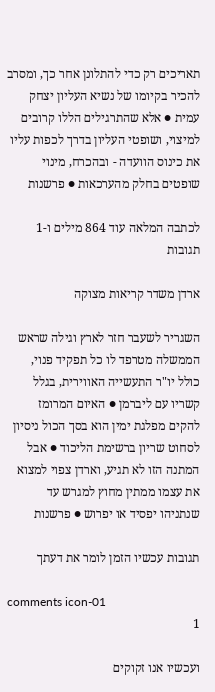תאריכים רק כדי להתלונן אחר כך, ומסרב להכיר בקיומו של נשיא העליון יצחק עמית ● אלא שהתרגילים הללו קרובים למיצוי, ושופטי העליון בדרך לכפות עליו את כינוס הוועדה - ובהכרח, מינוי שופטים בחלק מהערכאות ● פרשנות

לכתבה המלאה עוד 864 מילים ו-1 תגובות

ארדן משדר קריאות מצוקה

השגריר לשעבר חזר לארץ וגילה שראש הממשלה מטרפד לו כל תפקיד פנוי, כולל יו"ר התעשייה האווירית, בגלל קשריו עם ליברמן ● האיום המרומז להקים מפלגת ימין הוא בסך הכול ניסיון לסחוט שריון ברשימת הליכוד ● אבל המתנה הזו לא תגיע, וארדן צפוי למצוא את עצמו ממתין מחוץ למגרש עד שנתניהו יפסיד או יפרוש ● פרשנות

תגובות עכשיו הזמן לומר את דעתך

comments icon-01
1

ועכשיו אנו זקוקים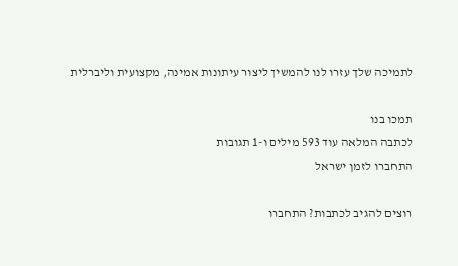לתמיכה שלך עזרו לנו להמשיך ליצור עיתונות אמינה, מקצועית וליברלית

תמכו בנו
לכתבה המלאה עוד 593 מילים ו-1 תגובות
התחברו לזמן ישראל

רוצים להגיב לכתבות? התחברו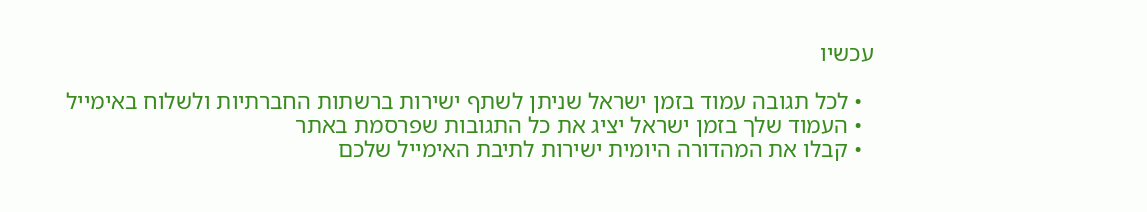עכשיו

  • לכל תגובה עמוד בזמן ישראל שניתן לשתף ישירות ברשתות החברתיות ולשלוח באימייל
  • העמוד שלך בזמן ישראל יציג את כל התגובות שפרסמת באתר
  • קבלו את המהדורה היומית ישירות לתיבת האימייל שלכם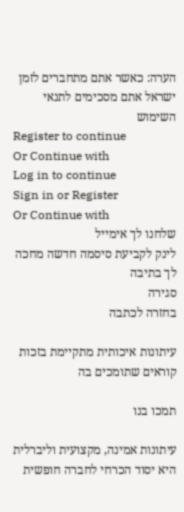הערה: כאשר אתם מתחברים לזמן ישראל אתם מסכימים לתנאי השימוש
Register to continue
Or Continue with
Log in to continue
Sign in or Register
Or Continue with
שלחנו לך אימייל
לינק לקביעת סיסמה חדשה מחכה לך בתיבה
סגירה
בחזרה לכתבה

עיתונות איכותית מתקיימת בזכות קוראים שתומכים בה

תמכו בנו

עיתונות אמינה, מקצועית וליברלית היא יסוד הכרחי לחברה חופשית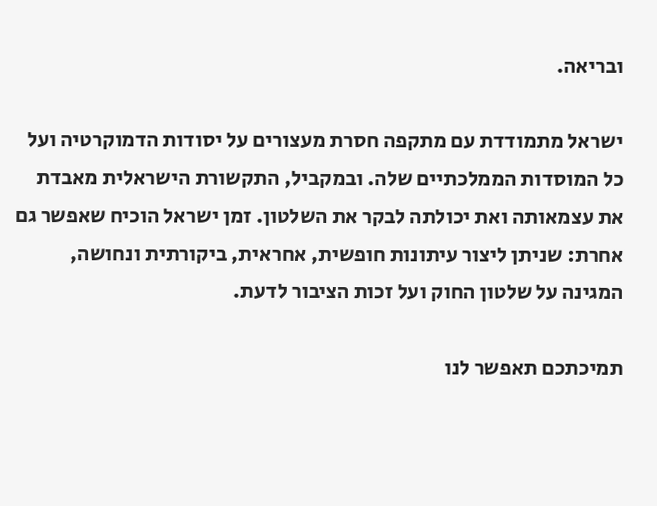ובריאה.

ישראל מתמודדת עם מתקפה חסרת מעצורים על יסודות הדמוקרטיה ועל כל המוסדות הממלכתיים שלה. ובמקביל, התקשורת הישראלית מאבדת את עצמאותה ואת יכולתה לבקר את השלטון. זמן ישראל הוכיח שאפשר גם אחרת: שניתן ליצור עיתונות חופשית, אחראית, ביקורתית ונחושה, המגינה על שלטון החוק ועל זכות הציבור לדעת.

תמיכתכם תאפשר לנו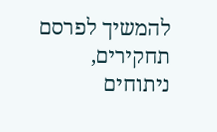להמשיך לפרסם תחקירים, ניתוחים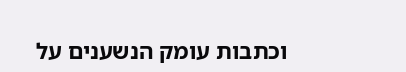וכתבות עומק הנשענים על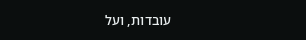עובדות, ועל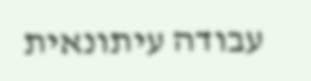עבודה עיתונאית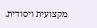מקצועית ויסודית.